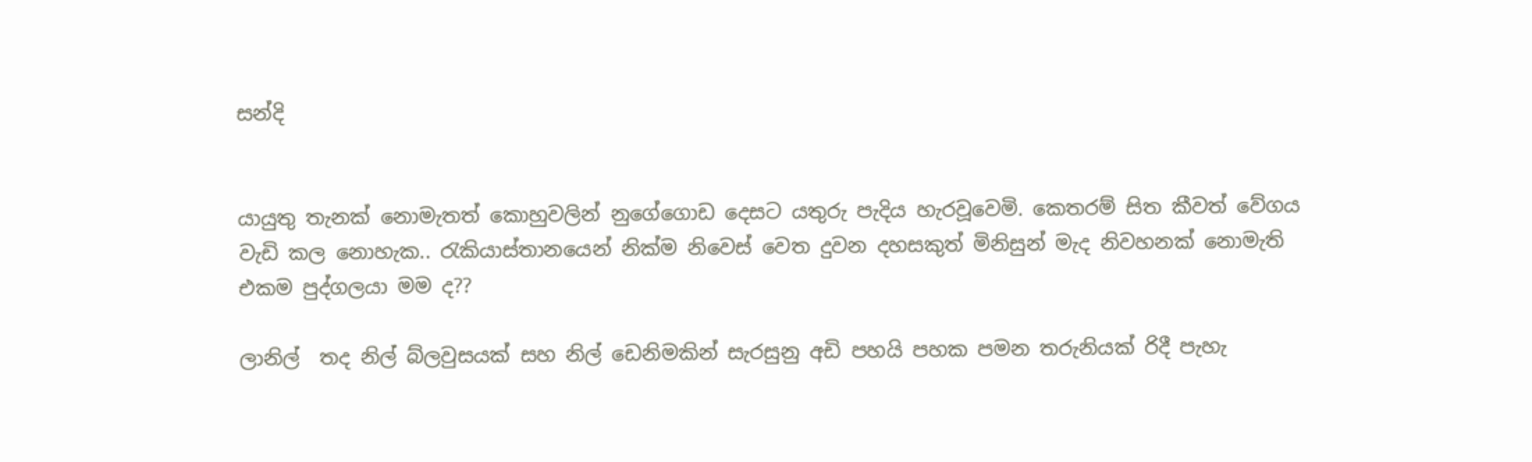සන්දි


යායුතු තැනක් නොමැතත් කොහුවලින් නුගේගොඩ දෙසට යතුරු පැදිය හැරවූවෙමි. කෙතරම් සිත කීවත් වේගය වැඩි කල නොහැක.. රැකියාස්තානයෙන් නික්ම නිවෙස් වෙත දුවන දහසකුත් මිනිසුන් මැද නිවහනක් නොමැති එකම පුද්ගලයා මම ද??

ලානිල්  තද නිල් බ්ලවුසයක් සහ නිල් ඩෙනිමකින් සැරසුනු අඩි පහයි පහක පමන තරුනියක් රිදී පැහැ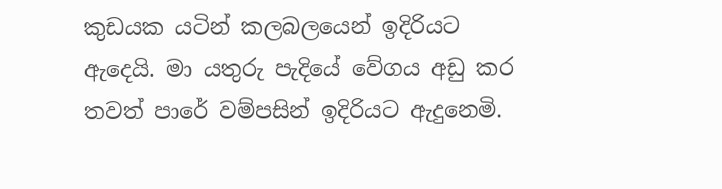කුඩයක යටින් කලබලයෙන් ඉදිරියට ඇදෙයි. මා යතුරු පැදියේ වේගය අඩු කර තවත් පාරේ වම්පසින් ඉදිරියට ඇදුනෙමි.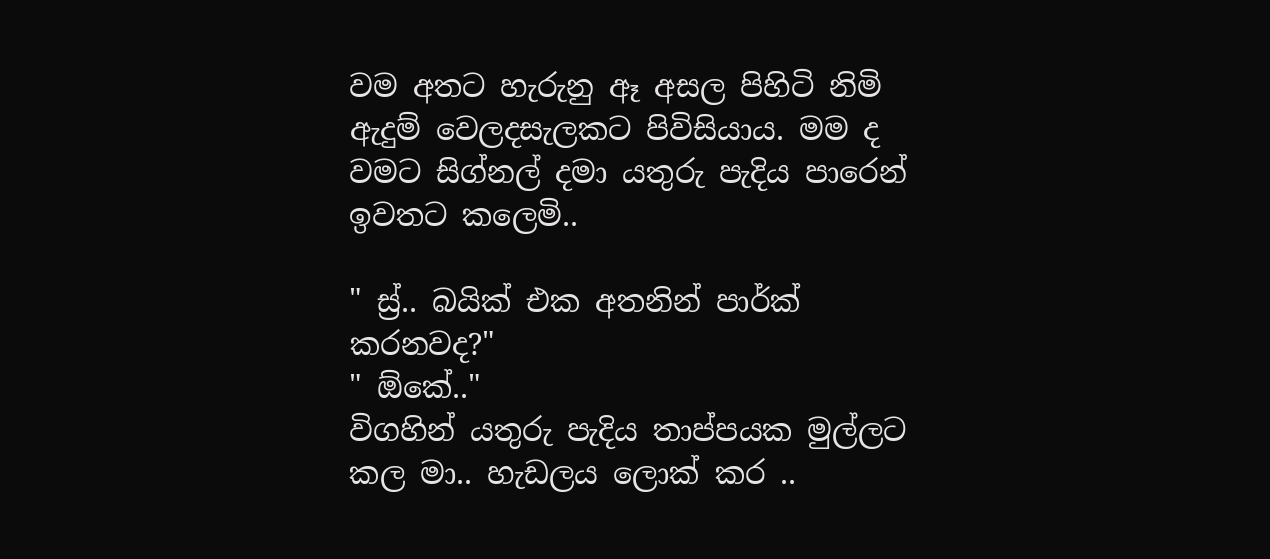වම අතට හැරුනු ඈ අසල පිහිටි නිමි ඇදුම් වෙලදසැලකට පිවිසියාය. මම ද වමට සිග්නල් දමා යතුරු පැදිය පාරෙන් ඉවතට කලෙමි..

" ස්‍ර්.. බයික් එක අතනින් පාර්ක් කරනවද?"
" ඕකේ.."
විගහින් යතුරු පැදිය තාප්පයක මුල්ලට කල මා.. හැඩලය ලොක් කර ..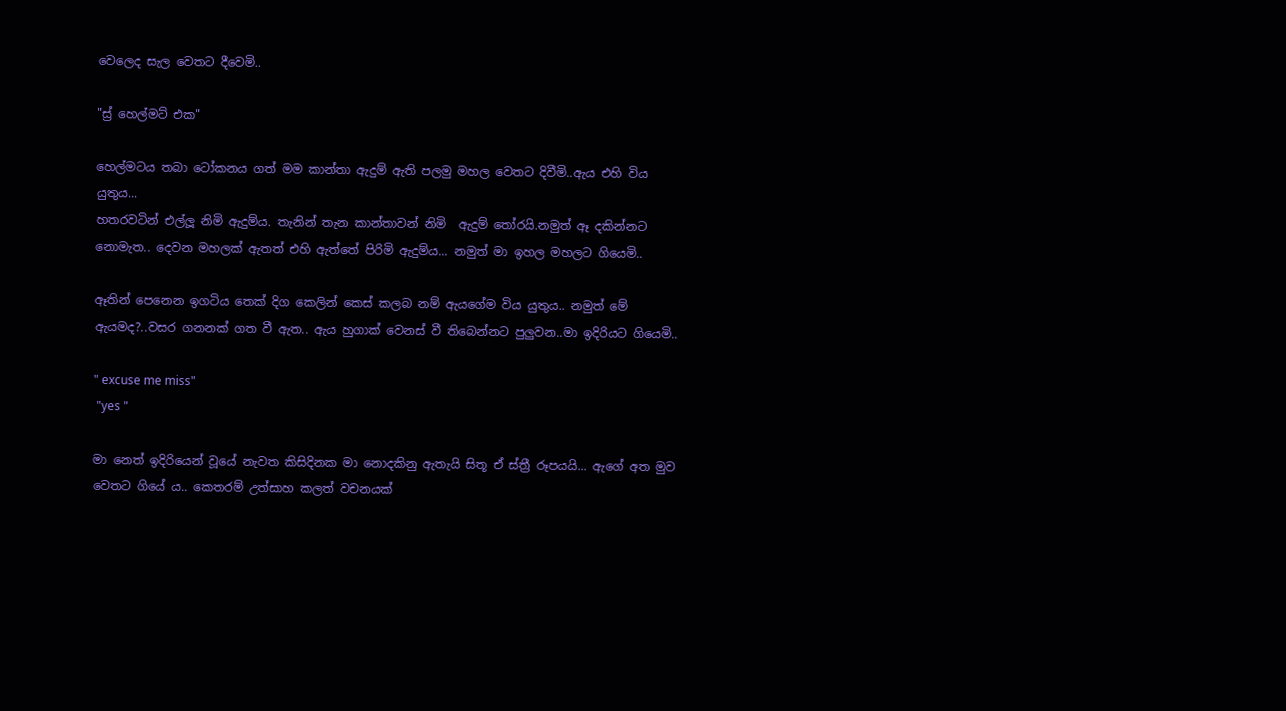වෙලෙද සැල වෙතට දීවෙමි..

"ස්‍ර් හෙල්මට් එක"

හෙල්මටය තබා ටෝකනය ගත් මම කාන්තා ඇදුම් ඇති පලමු මහල වෙතට දිවීමි..ඇය එහි විය යුතුය...
හතරවටින් එල්ලූ නිමි ඇදුම්ය. තැනින් තැන කාන්තාවන් නිමි  ඇදුම් තෝරයි.නමුත් ඈ දකින්නට නොමැත.. දෙවන මහලක් ඇතත් එහි ඇත්තේ පිරිමි ඇදුම්ය... නමුත් මා ඉහල මහලට ගියෙමි..

ඈතින් පෙනෙන ඉගටිය තෙක් දිග කෙලින් කෙස් කලබ නම් ඇයගේම විය යුතුය.. නමුත් මේ ඇයමද?..වසර ගනනක් ගත වී ඇත.. ඇය හුගාක් වෙනස් වී තිබෙන්නට පුලුවන..මා ඉදිරියට ගියෙමි..

" excuse me miss"
 "yes "

මා නෙත් ඉදිරියෙන් වූයේ නැවත කිසිදිනක මා නොදකිනු ඇතැයි සිතූ ඒ ස්ත්‍රී රූපයයි... ඇගේ අත මුව වෙතට ගියේ ය.. කෙතරම් උත්සාහ කලත් වචනයක්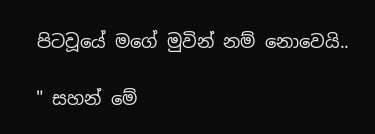පිටවූයේ මගේ මුවින් නම් නොවෙයි..

" සහන් මේ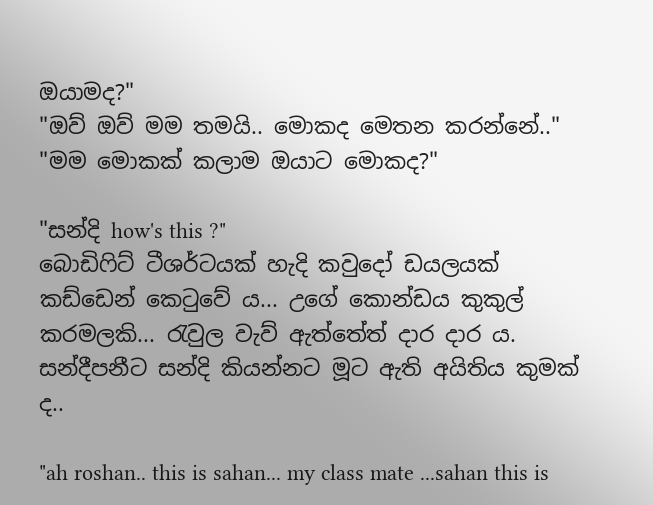ඔයාමද?"
"ඔව් ඔව් මම තමයි.. මොකද මෙතන කරන්නේ.."
"මම මොකක් කලාම ඔයාට මොකද?"

"සන්දි how's this ?"
බොඩිෆිට් ටීශර්ටයක් හැදි කවුදෝ ඩයලයක් කඩ්ඩෙන් කෙටුවේ ය... උගේ කොන්ඩය කුකුල් කරමලකි... රැවුල වැව් ඇත්තේත් දාර දාර ය. සන්දීපනීට සන්දි කියන්නට මූට ඇති අයිතිය කුමක් ද..

"ah roshan.. this is sahan... my class mate ...sahan this is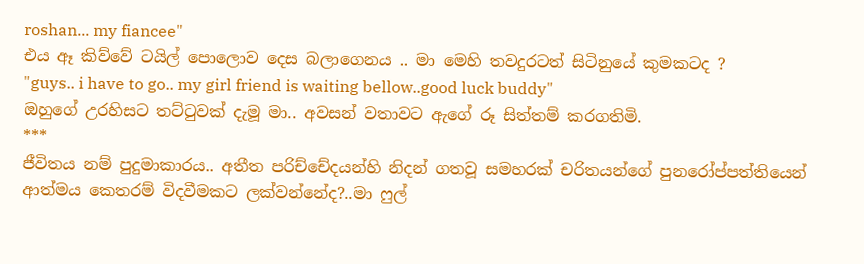roshan... my fiancee"
එය ඈ කිව්වේ ටයිල් පොලොව දෙස බලාගෙනය .. මා මෙහි තවදුරටත් සිටිනුයේ කුමකටද ?
"guys.. i have to go.. my girl friend is waiting bellow..good luck buddy"
ඔහුගේ උරහිසට තට්ටුවක් දැමූ මා.. අවසන් වතාවට ඇගේ රූ සිත්තම් කරගතිමි.
***
ජීවිතය නම් පුදුමාකාරය.. අතීත පරිච්චේදයන්හි නිදන් ගතවූ සමහරක් චරිතයන්ගේ පුනරෝප්පත්තියෙන් ආත්මය කෙතරම් විදවීමකට ලක්වන්නේද?..මා ෆුල්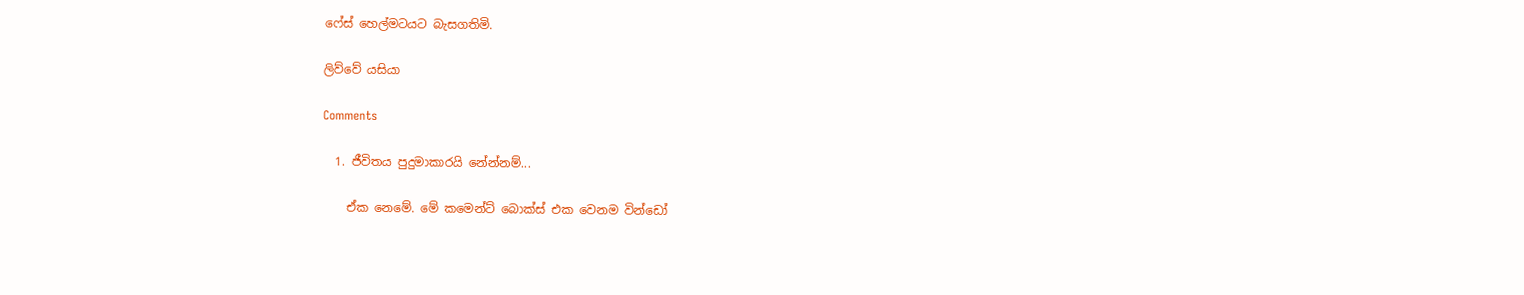ෆේස් හෙල්මටයට බැසගතිමි.

ලිව්වේ යසියා

Comments

  1. ජීවිතය පුදුමාකාරයි නේන්නම්...

    ඒක නෙමේ. මේ කමෙන්ට් බොක්ස් එක වෙනම වින්ඩෝ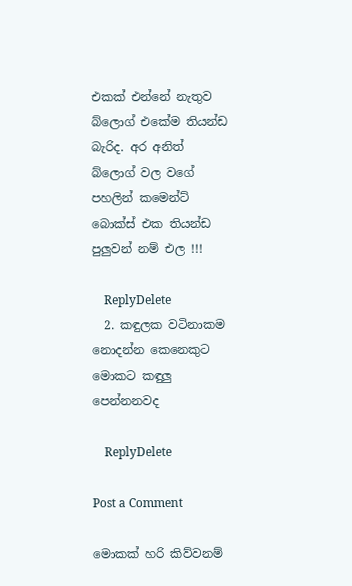එකක් එන්නේ නැතුව බ්ලොග් එකේම තියන්ඩ බැරිද. අර අනිත් බ්ලොග් වල වගේ පහලින් කමෙන්ට් බොක්ස් එක තියන්ඩ පුලුවන් නම් එල !!!

    ReplyDelete
  2. කඳුලක වටිනාකම නොදන්න කෙනෙකුට මොකට කඳුලු පෙන්නනවද

    ReplyDelete

Post a Comment

මොකක් හරි කිව්වනම්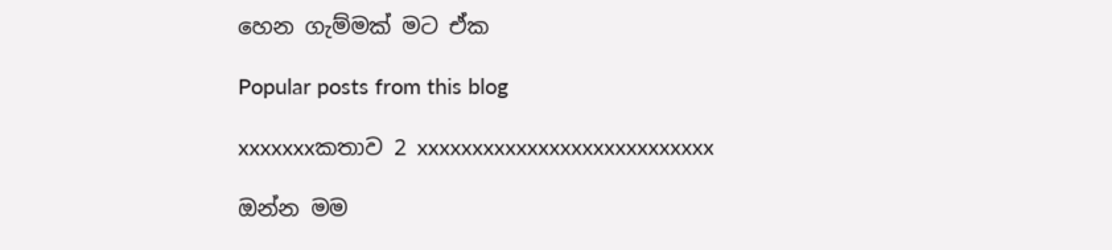හෙන ගැම්මක් මට ඒක

Popular posts from this blog

xxxxxxxකතාව 2 xxxxxxxxxxxxxxxxxxxxxxxxxxx

ඔන්න මම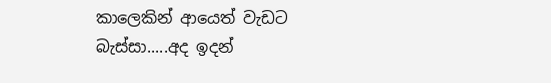කාලෙකින් ආයෙත් වැඩට බැස්සා.....අද ඉදන්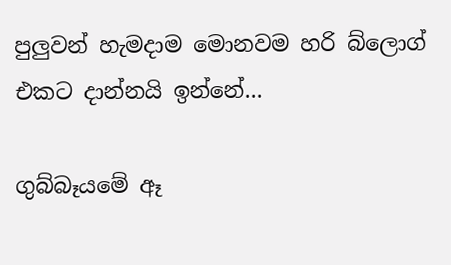පුලුවන් හැමදාම මොනවම හරි බ්ලොග් එකට දාන්නයි ඉන්නේ...

ගුබ්බෑයමේ ඈ